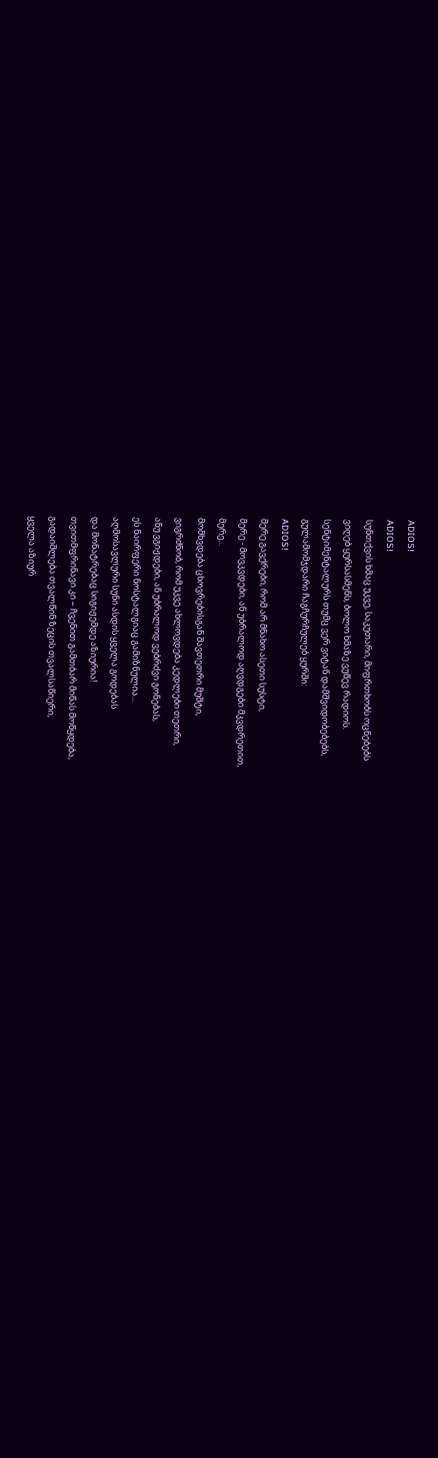ADIOS!
ADIOS!
სუნთქვის ხმაც უკვე, საკუთარი, მიფრთხობს ოცნებებს
ვიღებ ყურსასმენს, ბოლო ხმაზე ვუწევ რადიოს.
სენტიმენტალურს თუმც ვერ ვიტან დამშვიდობებებს,
გულამომჯდარი ჩაგჩურჩულებ ყურში:
ADIOS!
მერე გავქრები, რომ არ მნახო ასეთი სუსტი,
მერე - მოვკვდები, ან უბრალოდ აღვდგები მკვდრეთით,
მერე...
მომხვდება ცხოვრებისგან შავთეთრი მუშტი,
ვიგრძნობ, რომ უკვე ახლოვდება კედლები თეთრი,
ანუ ვგიჟდები, ან უბრალოდ ვებრძვი გონებას,
ეს ნაირფერი ნოსტალგიაც გამიზნულია...
აღმოსავლური სუნი ასდის ყველა გოდებას
და მონატრებაც სიგიჟემდე აზიურია!
თვითმფრინავი კი – ჩვენით გამთბარ მიწას მოწყდება,
გადაიშლება თვალწინ ზეცის თვალსაწიერი,
ყველა აზიურ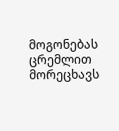მოგონებას ცრემლით მორეცხავს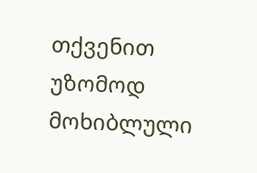თქვენით უზომოდ მოხიბლული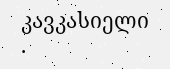კავკასიელი
.